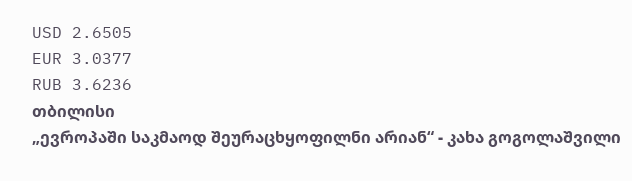USD 2.6505
EUR 3.0377
RUB 3.6236
თბილისი
„ევროპაში საკმაოდ შეურაცხყოფილნი არიან“ - კახა გოგოლაშვილი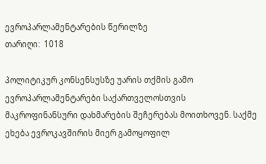ევროპარლამენტარების წერილზე
თარიღი:  1018

პოლიტიკურ კონსენსუსზე უარის თქმის გამო ევროპარლამენტარები საქართველოსთვის მაკროფინანსური დახმარების შეჩერებას მოითხოვენ. საქმე ეხება ევროკავშირის მიერ გამოყოფილ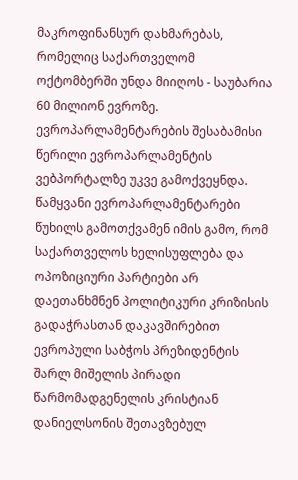მაკროფინანსურ დახმარებას, რომელიც საქართველომ ოქტომბერში უნდა მიიღოს - საუბარია 60 მილიონ ევროზე. ევროპარლამენტარების შესაბამისი წერილი ევროპარლამენტის ვებპორტალზე უკვე გამოქვეყნდა. წამყვანი ევროპარლამენტარები წუხილს გამოთქვამენ იმის გამო, რომ საქართველოს ხელისუფლება და ოპოზიციური პარტიები არ დაეთანხმნენ პოლიტიკური კრიზისის გადაჭრასთან დაკავშირებით ევროპული საბჭოს პრეზიდენტის შარლ მიშელის პირადი წარმომადგენელის კრისტიან დანიელსონის შეთავზებულ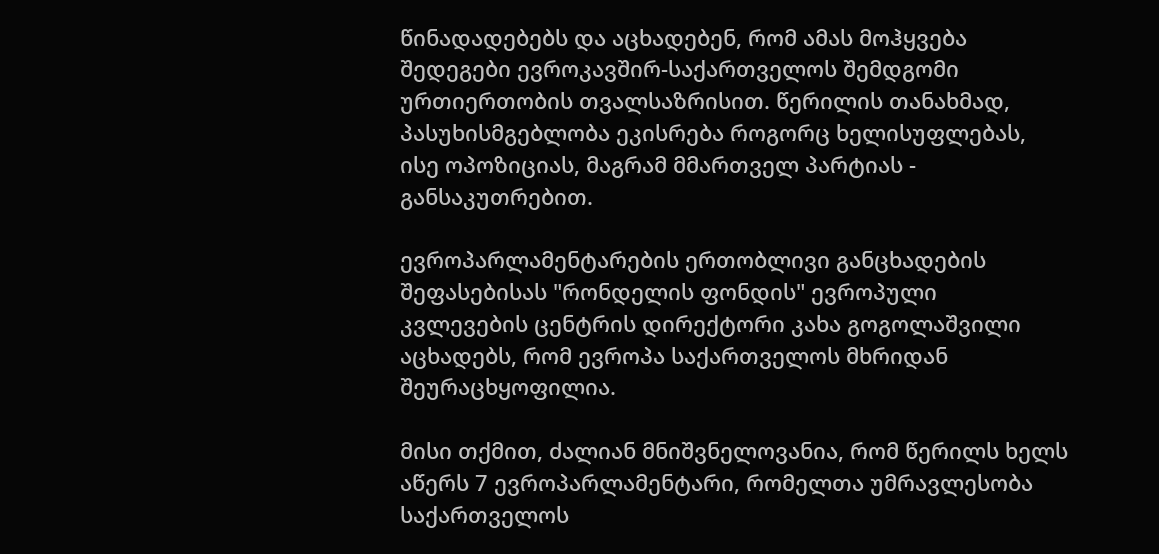წინადადებებს და აცხადებენ, რომ ამას მოჰყვება შედეგები ევროკავშირ-საქართველოს შემდგომი ურთიერთობის თვალსაზრისით. წერილის თანახმად, პასუხისმგებლობა ეკისრება როგორც ხელისუფლებას, ისე ოპოზიციას, მაგრამ მმართველ პარტიას - განსაკუთრებით.

ევროპარლამენტარების ერთობლივი განცხადების შეფასებისას "რონდელის ფონდის" ევროპული კვლევების ცენტრის დირექტორი კახა გოგოლაშვილი აცხადებს, რომ ევროპა საქართველოს მხრიდან შეურაცხყოფილია.

მისი თქმით, ძალიან მნიშვნელოვანია, რომ წერილს ხელს აწერს 7 ევროპარლამენტარი, რომელთა უმრავლესობა საქართველოს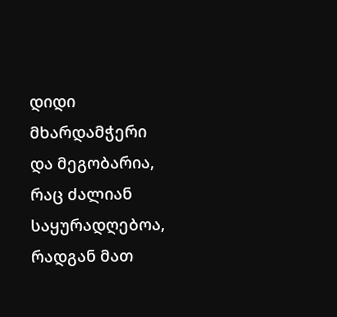დიდი მხარდამჭერი და მეგობარია, რაც ძალიან საყურადღებოა, რადგან მათ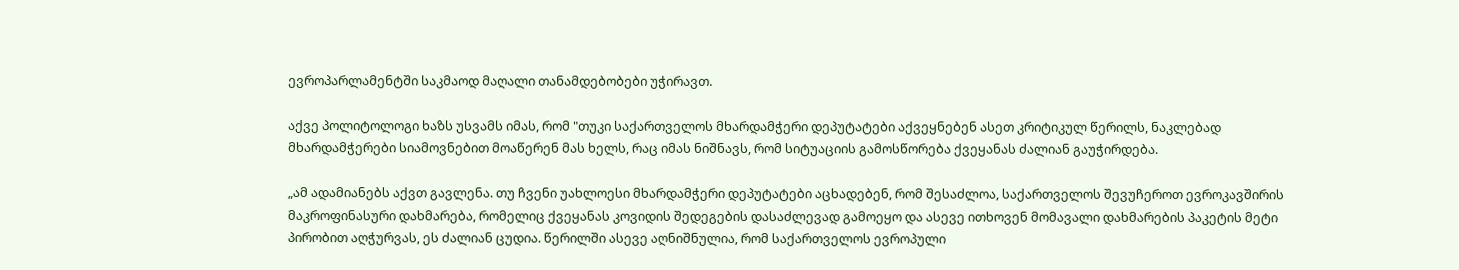ევროპარლამენტში საკმაოდ მაღალი თანამდებობები უჭირავთ.

აქვე პოლიტოლოგი ხაზს უსვამს იმას, რომ "თუკი საქართველოს მხარდამჭერი დეპუტატები აქვეყნებენ ასეთ კრიტიკულ წერილს, ნაკლებად მხარდამჭერები სიამოვნებით მოაწერენ მას ხელს, რაც იმას ნიშნავს, რომ სიტუაციის გამოსწორება ქვეყანას ძალიან გაუჭირდება.

„ამ ადამიანებს აქვთ გავლენა. თუ ჩვენი უახლოესი მხარდამჭერი დეპუტატები აცხადებენ, რომ შესაძლოა, საქართველოს შევუჩეროთ ევროკავშირის მაკროფინასური დახმარება, რომელიც ქვეყანას კოვიდის შედეგების დასაძლევად გამოეყო და ასევე ითხოვენ მომავალი დახმარების პაკეტის მეტი პირობით აღჭურვას, ეს ძალიან ცუდია. წერილში ასევე აღნიშნულია, რომ საქართველოს ევროპული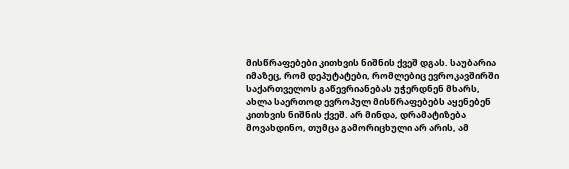მისწრაფებები კითხვის ნიშნის ქვეშ დგას. საუბარია იმაზეც, რომ დეპუტატები, რომლებიც ევროკავშირში საქართველოს გაწევრიანებას უჭერდნენ მხარს, ახლა საერთოდ ევროპულ მისწრაფებებს აყენებენ კითხვის ნიშნის ქვეშ. არ მინდა, დრამატიზება მოვახდინო, თუმცა გამორიცხული არ არის, ამ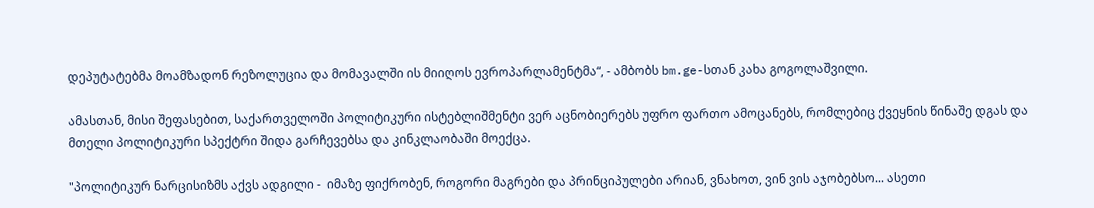დეპუტატებმა მოამზადონ რეზოლუცია და მომავალში ის მიიღოს ევროპარლამენტმა“, - ამბობს bm.ge-სთან კახა გოგოლაშვილი.

ამასთან, მისი შეფასებით, საქართველოში პოლიტიკური ისტებლიშმენტი ვერ აცნობიერებს უფრო ფართო ამოცანებს, რომლებიც ქვეყნის წინაშე დგას და მთელი პოლიტიკური სპექტრი შიდა გარჩევებსა და კინკლაობაში მოექცა.

"პოლიტიკურ ნარცისიზმს აქვს ადგილი -  იმაზე ფიქრობენ, როგორი მაგრები და პრინციპულები არიან, ვნახოთ, ვინ ვის აჯობებსო... ასეთი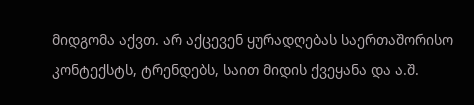მიდგომა აქვთ. არ აქცევენ ყურადღებას საერთაშორისო კონტექსტს, ტრენდებს, საით მიდის ქვეყანა და ა.შ.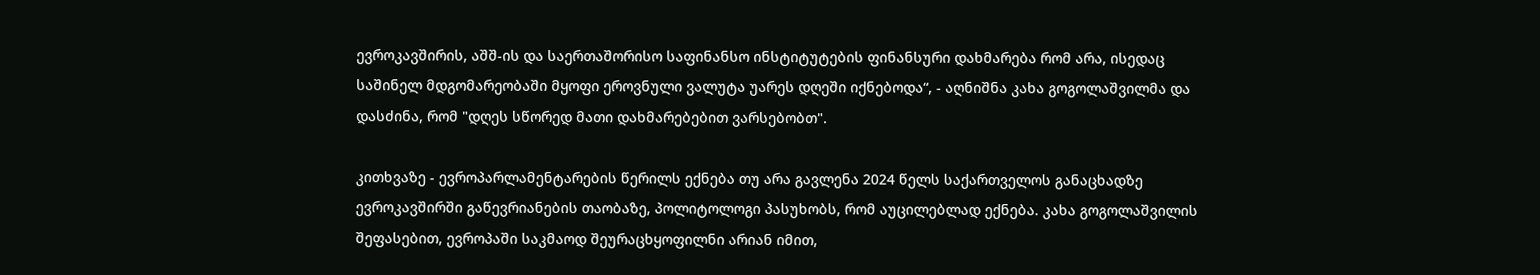ევროკავშირის, აშშ-ის და საერთაშორისო საფინანსო ინსტიტუტების ფინანსური დახმარება რომ არა, ისედაც საშინელ მდგომარეობაში მყოფი ეროვნული ვალუტა უარეს დღეში იქნებოდა“, - აღნიშნა კახა გოგოლაშვილმა და დასძინა, რომ "დღეს სწორედ მათი დახმარებებით ვარსებობთ".

კითხვაზე - ევროპარლამენტარების წერილს ექნება თუ არა გავლენა 2024 წელს საქართველოს განაცხადზე ევროკავშირში გაწევრიანების თაობაზე, პოლიტოლოგი პასუხობს, რომ აუცილებლად ექნება. კახა გოგოლაშვილის შეფასებით, ევროპაში საკმაოდ შეურაცხყოფილნი არიან იმით,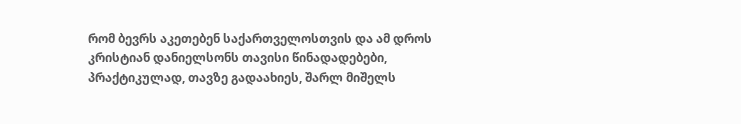რომ ბევრს აკეთებენ საქართველოსთვის და ამ დროს კრისტიან დანიელსონს თავისი წინადადებები, პრაქტიკულად, თავზე გადაახიეს, შარლ მიშელს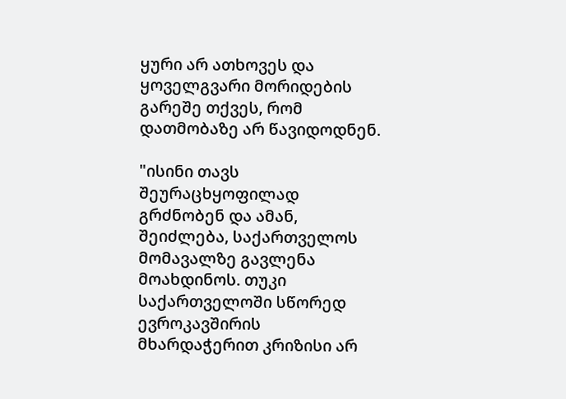ყური არ ათხოვეს და ყოველგვარი მორიდების გარეშე თქვეს, რომ დათმობაზე არ წავიდოდნენ.

"ისინი თავს შეურაცხყოფილად გრძნობენ და ამან, შეიძლება, საქართველოს მომავალზე გავლენა მოახდინოს. თუკი საქართველოში სწორედ ევროკავშირის მხარდაჭერით კრიზისი არ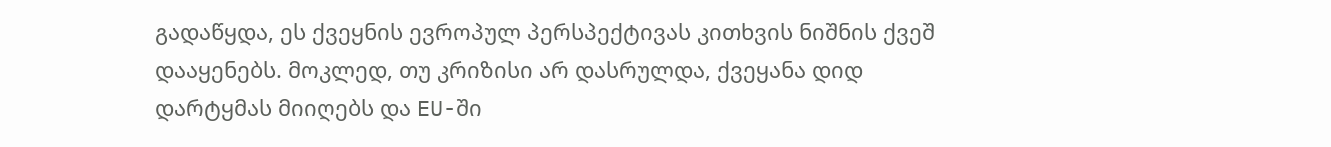გადაწყდა, ეს ქვეყნის ევროპულ პერსპექტივას კითხვის ნიშნის ქვეშ დააყენებს. მოკლედ, თუ კრიზისი არ დასრულდა, ქვეყანა დიდ დარტყმას მიიღებს და EU-ში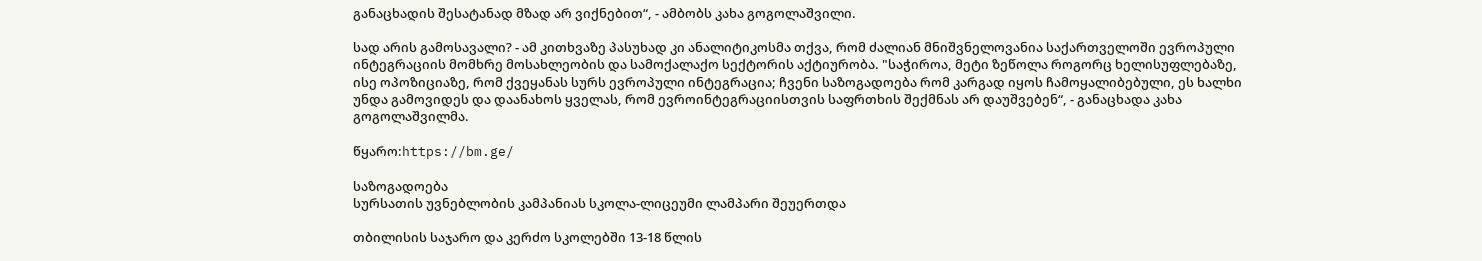განაცხადის შესატანად მზად არ ვიქნებით“, - ამბობს კახა გოგოლაშვილი.

სად არის გამოსავალი? - ამ კითხვაზე პასუხად კი ანალიტიკოსმა თქვა, რომ ძალიან მნიშვნელოვანია საქართველოში ევროპული ინტეგრაციის მომხრე მოსახლეობის და სამოქალაქო სექტორის აქტიურობა. "საჭიროა, მეტი ზეწოლა როგორც ხელისუფლებაზე, ისე ოპოზიციაზე, რომ ქვეყანას სურს ევროპული ინტეგრაცია; ჩვენი საზოგადოება რომ კარგად იყოს ჩამოყალიბებული, ეს ხალხი უნდა გამოვიდეს და დაანახოს ყველას, რომ ევროინტეგრაციისთვის საფრთხის შექმნას არ დაუშვებენ“, - განაცხადა კახა გოგოლაშვილმა.

წყარო:https://bm.ge/

საზოგადოება
სურსათის უვნებლობის კამპანიას სკოლა-ლიცეუმი ლამპარი შეუერთდა

თბილისის საჯარო და კერძო სკოლებში 13-18 წლის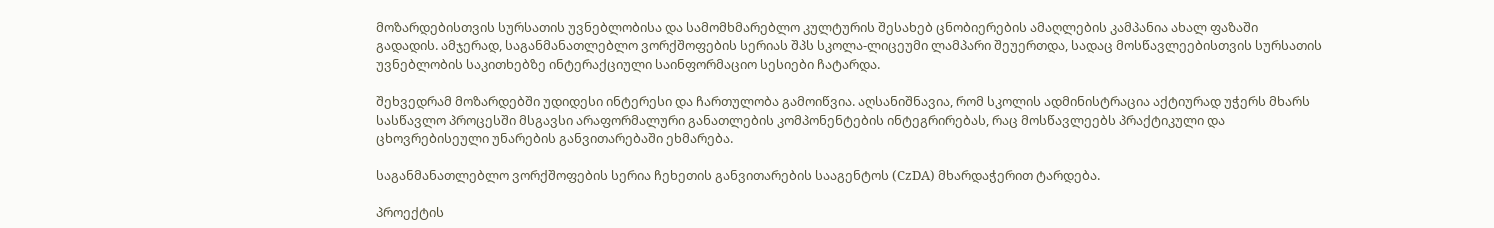მოზარდებისთვის სურსათის უვნებლობისა და სამომხმარებლო კულტურის შესახებ ცნობიერების ამაღლების კამპანია ახალ ფაზაში გადადის. ამჯერად, საგანმანათლებლო ვორქშოფების სერიას შპს სკოლა-ლიცეუმი ლამპარი შეუერთდა, სადაც მოსწავლეებისთვის სურსათის უვნებლობის საკითხებზე ინტერაქციული საინფორმაციო სესიები ჩატარდა.

შეხვედრამ მოზარდებში უდიდესი ინტერესი და ჩართულობა გამოიწვია. აღსანიშნავია, რომ სკოლის ადმინისტრაცია აქტიურად უჭერს მხარს სასწავლო პროცესში მსგავსი არაფორმალური განათლების კომპონენტების ინტეგრირებას, რაც მოსწავლეებს პრაქტიკული და ცხოვრებისეული უნარების განვითარებაში ეხმარება.

საგანმანათლებლო ვორქშოფების სერია ჩეხეთის განვითარების სააგენტოს (CzDA) მხარდაჭერით ტარდება.

პროექტის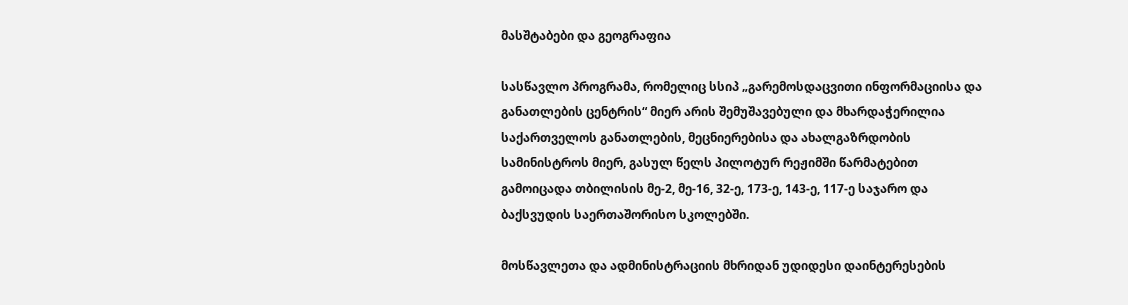მასშტაბები და გეოგრაფია

სასწავლო პროგრამა, რომელიც სსიპ „გარემოსდაცვითი ინფორმაციისა და განათლების ცენტრის“ მიერ არის შემუშავებული და მხარდაჭერილია საქართველოს განათლების, მეცნიერებისა და ახალგაზრდობის სამინისტროს მიერ, გასულ წელს პილოტურ რეჟიმში წარმატებით გამოიცადა თბილისის მე-2, მე-16, 32-ე, 173-ე, 143-ე, 117-ე საჯარო და ბაქსვუდის საერთაშორისო სკოლებში.

მოსწავლეთა და ადმინისტრაციის მხრიდან უდიდესი დაინტერესების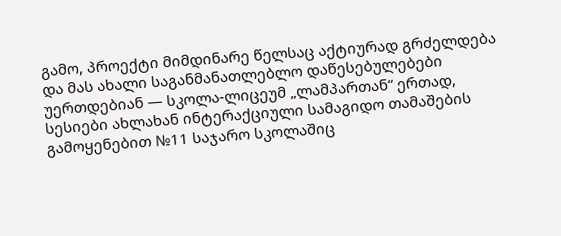გამო, პროექტი მიმდინარე წელსაც აქტიურად გრძელდება და მას ახალი საგანმანათლებლო დაწესებულებები უერთდებიან — სკოლა-ლიცეუმ „ლამპართან“ ერთად, სესიები ახლახან ინტერაქციული სამაგიდო თამაშების გამოყენებით №11 საჯარო სკოლაშიც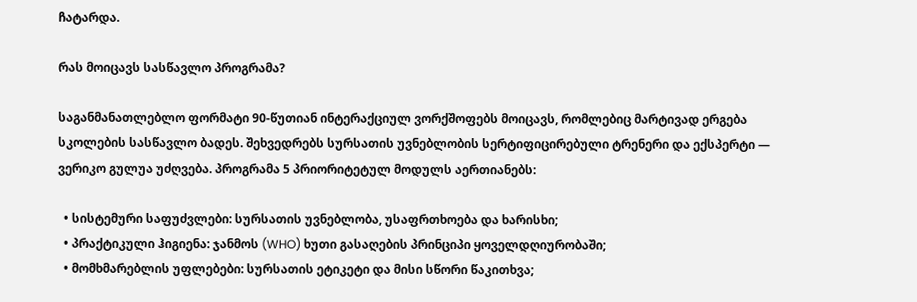ჩატარდა.

რას მოიცავს სასწავლო პროგრამა?

საგანმანათლებლო ფორმატი 90-წუთიან ინტერაქციულ ვორქშოფებს მოიცავს, რომლებიც მარტივად ერგება სკოლების სასწავლო ბადეს. შეხვედრებს სურსათის უვნებლობის სერტიფიცირებული ტრენერი და ექსპერტი — ვერიკო გულუა უძღვება. პროგრამა 5 პრიორიტეტულ მოდულს აერთიანებს:

  • სისტემური საფუძვლები: სურსათის უვნებლობა, უსაფრთხოება და ხარისხი;
  • პრაქტიკული ჰიგიენა: ჯანმოს (WHO) ხუთი გასაღების პრინციპი ყოველდღიურობაში;
  • მომხმარებლის უფლებები: სურსათის ეტიკეტი და მისი სწორი წაკითხვა;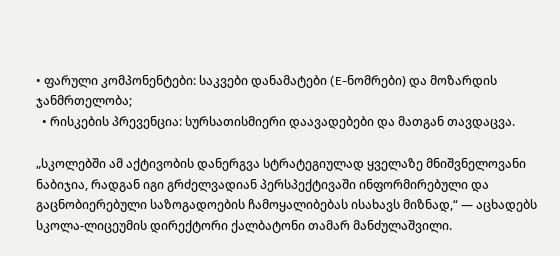• ფარული კომპონენტები: საკვები დანამატები (E-ნომრები) და მოზარდის ჯანმრთელობა;
  • რისკების პრევენცია: სურსათისმიერი დაავადებები და მათგან თავდაცვა.

„სკოლებში ამ აქტივობის დანერგვა სტრატეგიულად ყველაზე მნიშვნელოვანი ნაბიჯია, რადგან იგი გრძელვადიან პერსპექტივაში ინფორმირებული და გაცნობიერებული საზოგადოების ჩამოყალიბებას ისახავს მიზნად,“ — აცხადებს სკოლა-ლიცეუმის დირექტორი ქალბატონი თამარ მანძულაშვილი.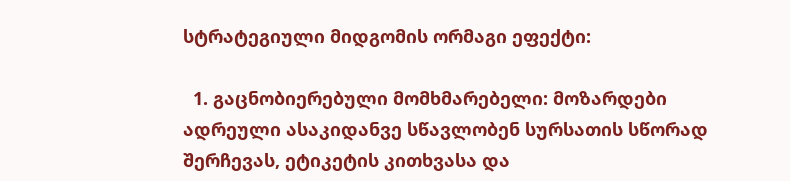სტრატეგიული მიდგომის ორმაგი ეფექტი:

  1. გაცნობიერებული მომხმარებელი: მოზარდები ადრეული ასაკიდანვე სწავლობენ სურსათის სწორად შერჩევას, ეტიკეტის კითხვასა და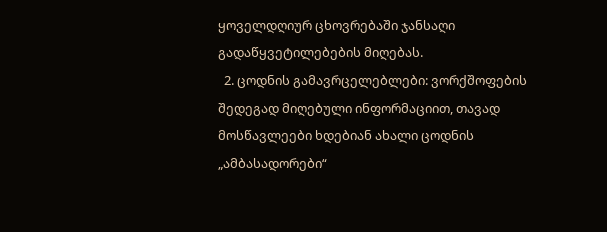ყოველდღიურ ცხოვრებაში ჯანსაღი გადაწყვეტილებების მიღებას.
  2. ცოდნის გამავრცელებლები: ვორქშოფების შედეგად მიღებული ინფორმაციით, თავად მოსწავლეები ხდებიან ახალი ცოდნის „ამბასადორები“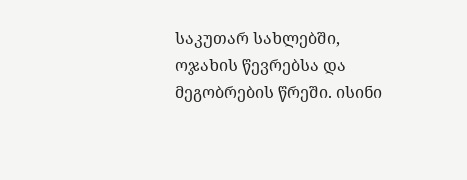საკუთარ სახლებში, ოჯახის წევრებსა და მეგობრების წრეში. ისინი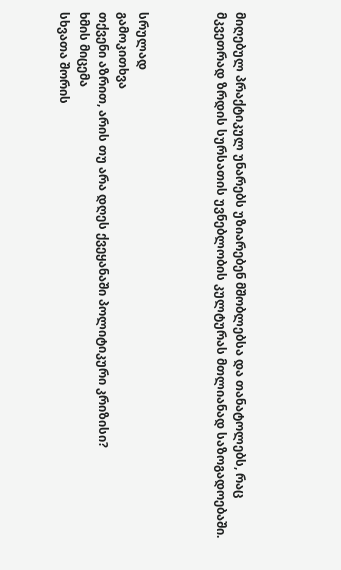მიღებულ პრაქტიკულ უნარებს უზიარებენ მშობლებსა და თანატოლებს, რაც მკვეთრად ზრდის სურსათის უვნებლობის კულტურას მთლიანად საზოგადოებაში.



სრულად
გამოკითხვა
თქვენი აზრით, არის თუ არა დღეს ქვეყანაში პოლიტიკური კრიზისი?
ხმის მიცემა
სხვათა შორის